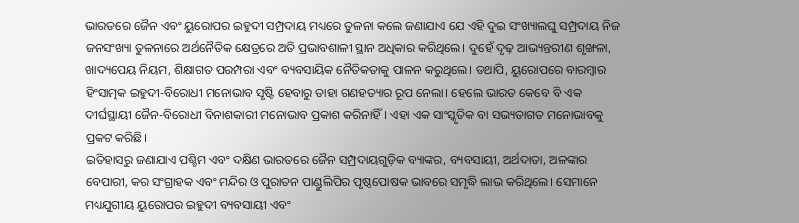ଭାରତରେ ଜୈନ ଏବଂ ୟୁରୋପର ଇହୁଦୀ ସମ୍ପ୍ରଦାୟ ମଧ୍ୟରେ ତୁଳନା କଲେ ଜଣାଯାଏ ଯେ ଏହି ଦୁଇ ସଂଖ୍ୟାଲଘୁ ସମ୍ପ୍ରଦାୟ ନିଜ ଜନସଂଖ୍ୟା ତୁଳନାରେ ଅର୍ଥନୈତିକ କ୍ଷେତ୍ରରେ ଅତି ପ୍ରଭାବଶାଳୀ ସ୍ଥାନ ଅଧିକାର କରିଥିଲେ। ଦୁହେଁ ଦୃଢ଼ ଆଭ୍ୟନ୍ତରୀଣ ଶୃଙ୍ଖଳା, ଖାଦ୍ୟପେୟ ନିୟମ, ଶିକ୍ଷାଗତ ପରମ୍ପରା ଏବଂ ବ୍ୟବସାୟିକ ନୈତିକତାକୁ ପାଳନ କରୁଥିଲେ। ତଥାପି, ୟୁରୋପରେ ବାରମ୍ୱାର ହିଂସାତ୍ମକ ଇହୁଦୀ-ବିରୋଧୀ ମନୋଭାବ ସୃଷ୍ଟି ହେବାରୁ ତାହା ଗଣହତ୍ୟାର ରୂପ ନେଲା। ହେଲେ ଭାରତ କେବେ ବି ଏକ ଦୀର୍ଘସ୍ଥାୟୀ ଜୈନ-ବିରୋଧୀ ବିନାଶକାରୀ ମନୋଭାବ ପ୍ରକାଶ କରିନାହିଁ। ଏହା ଏକ ସାଂସ୍କୃତିକ ବା ସଭ୍ୟତାଗତ ମନୋଭାବକୁ ପ୍ରକଟ କରିଛି।
ଇତିହାସରୁ ଜଣାଯାଏ ପଶ୍ଚିମ ଏବଂ ଦକ୍ଷିଣ ଭାରତରେ ଜୈନ ସମ୍ପ୍ରଦାୟଗୁଡ଼ିକ ବ୍ୟାଙ୍କର, ବ୍ୟବସାୟୀ, ଅର୍ଥଦାତା, ଅଳଙ୍କାର ବେପାରୀ, କର ସଂଗ୍ରାହକ ଏବଂ ମନ୍ଦିର ଓ ପୁରାତନ ପାଣ୍ଡୁଲିପିର ପୃଷ୍ଠପୋଷକ ଭାବରେ ସମୃଦ୍ଧି ଲାଭ କରିଥିଲେ। ସେମାନେ ମଧ୍ୟଯୁଗୀୟ ୟୁରୋପର ଇହୁଦୀ ବ୍ୟବସାୟୀ ଏବଂ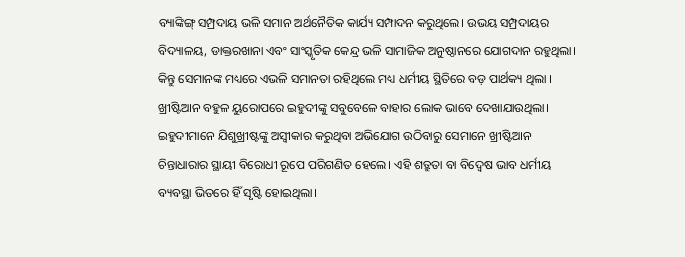ବ୍ୟାଙ୍କିଙ୍ଗ୍ ସମ୍ପ୍ରଦାୟ ଭଳି ସମାନ ଅର୍ଥନୈତିକ କାର୍ଯ୍ୟ ସମ୍ପାଦନ କରୁଥିଲେ। ଉଭୟ ସମ୍ପ୍ରଦାୟର ବିଦ୍ୟାଳୟ, ଡାକ୍ତରଖାନା ଏବଂ ସାଂସ୍କୃତିକ କେନ୍ଦ୍ର ଭଳି ସାମାଜିକ ଅନୁଷ୍ଠାନରେ ଯୋଗଦାନ ରହୁଥିଲା। କିନ୍ତୁ ସେମାନଙ୍କ ମଧ୍ୟରେ ଏଭଳି ସମାନତା ରହିଥିଲେ ମଧ୍ୟ ଧର୍ମୀୟ ସ୍ଥିତିରେ ବଡ଼ ପାର୍ଥକ୍ୟ ଥିଲା । ଖ୍ରୀଷ୍ଟିଆନ ବହୁଳ ୟୁରୋପରେ ଇହୁଦୀଙ୍କୁ ସବୁବେଳେ ବାହାର ଲୋକ ଭାବେ ଦେଖାଯାଉଥିଲା। ଇହୁଦୀମାନେ ଯିଶୁଖ୍ରୀଷ୍ଟଙ୍କୁ ଅସ୍ୱୀକାର କରୁଥିବା ଅଭିଯୋଗ ଉଠିବାରୁ ସେମାନେ ଖ୍ରୀଷ୍ଟିଆନ ଚିନ୍ତାଧାରାର ସ୍ଥାୟୀ ବିରୋଧୀ ରୂପେ ପରିଗଣିତ ହେଲେ। ଏହି ଶତ୍ରୁତା ବା ବିଦ୍ୱେଷ ଭାବ ଧର୍ମୀୟ ବ୍ୟବସ୍ଥା ଭିତରେ ହିଁ ସୃଷ୍ଟି ହୋଇଥିଲା।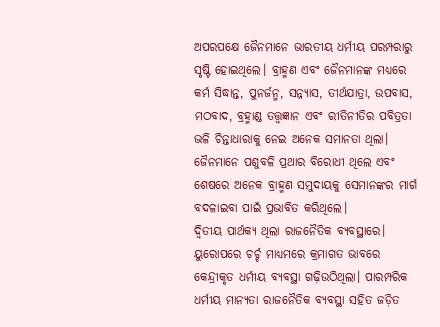ଅପରପକ୍ଷେ ଜୈନମାନେ ଭାରତୀୟ ଧର୍ମୀୟ ପରମ୍ପରାରୁ ସୃଷ୍ଟି ହୋଇଥିଲେ। ବ୍ରାହ୍ମଣ ଏବଂ ଜୈନମାନଙ୍କ ମଧ୍ୟରେ କର୍ମ ସିଦ୍ଧାନ୍ତ, ପୁନର୍ଜନ୍ମ, ସନ୍ନ୍ୟାସ, ତୀର୍ଥଯାତ୍ରା, ଉପବାସ, ମଠବାଦ, ବ୍ରହ୍ମାଣ୍ଡ ତତ୍ତ୍ୱଜ୍ଞାନ ଏବଂ ରୀତିନୀତିର ପବିତ୍ରତା ଭଳି ଚିନ୍ତାଧାରାକୁ ନେଇ ଅନେକ ସମାନତା ଥିଲା। ଜୈନମାନେ ପଶୁବଳି ପ୍ରଥାର ବିରୋଧୀ ଥିଲେ ଏବଂ ଶେଷରେ ଅନେକ ବ୍ରାହ୍ମଣ ସମୁଦାୟକୁ ସେମାନଙ୍କର ମାର୍ଗ ବଦଳାଇବା ପାଇଁ ପ୍ରଭାବିତ କରିଥିଲେ।
ଦ୍ୱିତୀୟ ପାର୍ଥକ୍ୟ ଥିଲା ରାଜନୈତିକ ବ୍ୟବସ୍ଥାରେ। ୟୁରୋପରେ ଚର୍ଚ୍ଚ ମାଧ୍ୟମରେ କ୍ରମାଗତ ଭାବରେ କେନ୍ଦ୍ରୀକୃତ ଧର୍ମୀୟ ବ୍ୟବସ୍ଥା ଗଢ଼ିଉଠିଥିଲା। ପାରମ୍ପରିକ ଧର୍ମୀୟ ମାନ୍ୟତା ରାଜନୈତିକ ବ୍ୟବସ୍ଥା ସହିତ ଜଡ଼ିତ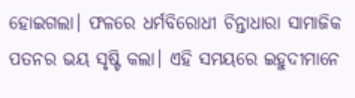ହୋଇଗଲା। ଫଳରେ ଧର୍ମବିରୋଧୀ ଚିନ୍ତାଧାରା ସାମାଜିକ ପତନର ଭୟ ସୃଷ୍ଟି କଲା। ଏହି ସମୟରେ ଇହୁଦୀମାନେ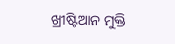ଖ୍ରୀଷ୍ଟିଆନ ମୁକ୍ତି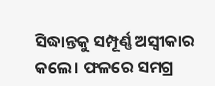ସିଦ୍ଧାନ୍ତକୁ ସମ୍ପୂର୍ଣ୍ଣ ଅସ୍ୱୀକାର କଲେ। ଫଳରେ ସମଗ୍ର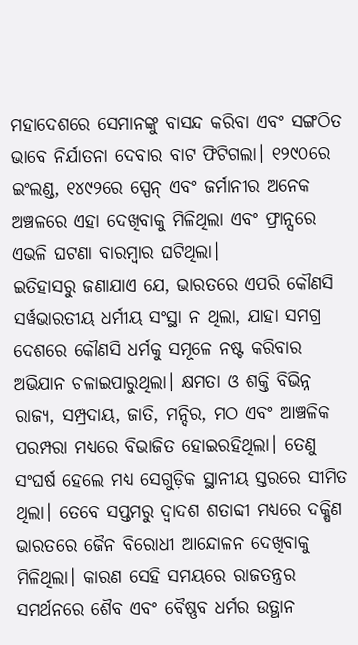ମହାଦେଶରେ ସେମାନଙ୍କୁ ବାସନ୍ଦ କରିବା ଏବଂ ସଙ୍ଗଠିତ ଭାବେ ନିର୍ଯାତନା ଦେବାର ବାଟ ଫିଟିଗଲା। ୧୨୯୦ରେ ଇଂଲଣ୍ଡ, ୧୪୯୨ରେ ସ୍ପେନ୍ ଏବଂ ଜର୍ମାନୀର ଅନେକ ଅଞ୍ଚଳରେ ଏହା ଦେଖିବାକୁ ମିଳିଥିଲା ଏବଂ ଫ୍ରାନ୍ସରେ ଏଭଳି ଘଟଣା ବାରମ୍ୱାର ଘଟିଥିଲା।
ଇତିହାସରୁ ଜଣାଯାଏ ଯେ, ଭାରତରେ ଏପରି କୌଣସି ସର୍ୱଭାରତୀୟ ଧର୍ମୀୟ ସଂସ୍ଥା ନ ଥିଲା, ଯାହା ସମଗ୍ର ଦେଶରେ କୌଣସି ଧର୍ମକୁ ସମୂଳେ ନଷ୍ଟ କରିବାର ଅଭିଯାନ ଚଳାଇପାରୁଥିଲା। କ୍ଷମତା ଓ ଶକ୍ତି ବିଭିନ୍ନ ରାଜ୍ୟ, ସମ୍ପ୍ରଦାୟ, ଜାତି, ମନ୍ଦିର, ମଠ ଏବଂ ଆଞ୍ଚଳିକ ପରମ୍ପରା ମଧ୍ୟରେ ବିଭାଜିତ ହୋଇରହିଥିଲା। ତେଣୁ ସଂଘର୍ଷ ହେଲେ ମଧ୍ୟ ସେଗୁଡ଼ିକ ସ୍ଥାନୀୟ ସ୍ତରରେ ସୀମିତ ଥିଲା। ତେବେ ସପ୍ତମରୁ ଦ୍ୱାଦଶ ଶତାବ୍ଦୀ ମଧ୍ୟରେ ଦକ୍ଷିଣ ଭାରତରେ ଜୈନ ବିରୋଧୀ ଆନ୍ଦୋଳନ ଦେଖିବାକୁ ମିଳିଥିଲା। କାରଣ ସେହି ସମୟରେ ରାଜତନ୍ତ୍ରର ସମର୍ଥନରେ ଶୈବ ଏବଂ ବୈଷ୍ଣବ ଧର୍ମର ଉତ୍ଥାନ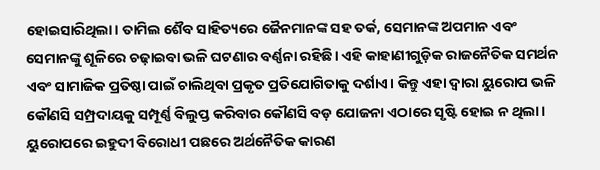ହୋଇସାରିଥିଲା। ତାମିଲ ଶୈବ ସାହିତ୍ୟରେ ଜୈନମାନଙ୍କ ସହ ତର୍କ, ସେମାନଙ୍କ ଅପମାନ ଏବଂ ସେମାନଙ୍କୁ ଶୂଳିରେ ଚଢ଼ାଇବା ଭଳି ଘଟଣାର ବର୍ଣ୍ଣନା ରହିଛି। ଏହି କାହାଣୀଗୁଡ଼ିକ ରାଜନୈତିକ ସମର୍ଥନ ଏବଂ ସାମାଜିକ ପ୍ରତିଷ୍ଠା ପାଇଁ ଚାଲିଥିବା ପ୍ରକୃତ ପ୍ରତିଯୋଗିତାକୁ ଦର୍ଶାଏ। କିନ୍ତୁ ଏହା ଦ୍ୱାରା ୟୁରୋପ ଭଳି କୌଣସି ସମ୍ପ୍ରଦାୟକୁ ସମ୍ପୂର୍ଣ୍ଣ ବିଲୁପ୍ତ କରିବାର କୌଣସି ବଡ଼ ଯୋଜନା ଏଠାରେ ସୃଷ୍ଟି ହୋଇ ନ ଥିଲା।
ୟୁରୋପରେ ଇହୁଦୀ ବିରୋଧୀ ପଛରେ ଅର୍ଥନୈତିକ କାରଣ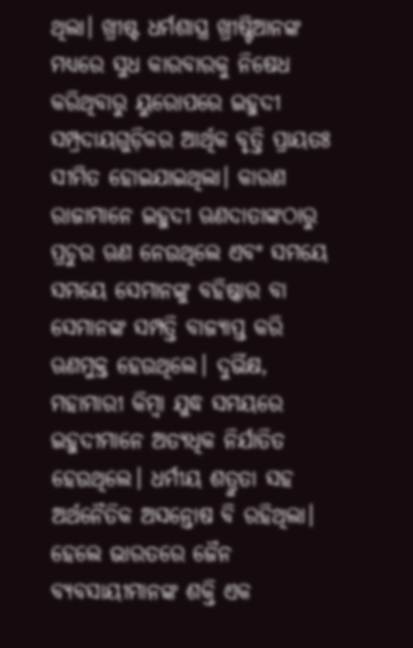ଥିଲା। ଖ୍ରୀଷ୍ଟ ଧର୍ମଶାସ୍ତ୍ର ଖ୍ରୀଷ୍ଟିଆନଙ୍କ ମଧ୍ୟରେ ସୁଧ କାରବାରକୁ ନିଷେଧ କରିଥିବାରୁ ୟୁରୋପରେ ଇହୁଦୀ ସମ୍ପ୍ରଦାୟଗୁଡ଼ିକର ଆର୍ଥିକ ବୃତ୍ତି ପ୍ରାୟତଃ ସୀମିତ ହୋଇଯାଇଥିଲା। କାରଣ ରାଜାମାନେ ଇହୁଦୀ ଋଣଦାତାଙ୍କଠାରୁ ପ୍ରଚୁର ଋଣ ନେଉଥିଲେ ଏବଂ ସମୟେ ସମୟେ ସେମାନଙ୍କୁ ବହିଷ୍କାର ବା ସେମାନଙ୍କ ସମ୍ପତ୍ତି ବାଜ୍ୟାପ୍ତ କରି ଋଣମୁକ୍ତ ହେଉଥିଲେ। ଦୁର୍ଭିକ୍ଷ, ମହାମାରୀ କିମ୍ୱା ଯୁଦ୍ଧ ସମୟରେ ଇହୁଦୀମାନେ ଅତ୍ୟଧିକ ନିର୍ଯାତିତ ହେଉଥିଲେ। ଧର୍ମୀୟ ଶତ୍ରୁତା ସହ ଅର୍ଥନୈତିକ ଅସନ୍ତୋଷ ବି ରହିଥିଲା। ହେଲେ ଭାରତରେ ଜୈନ ବ୍ୟବସାୟୀମାନଙ୍କ ଶକ୍ତି ଏକ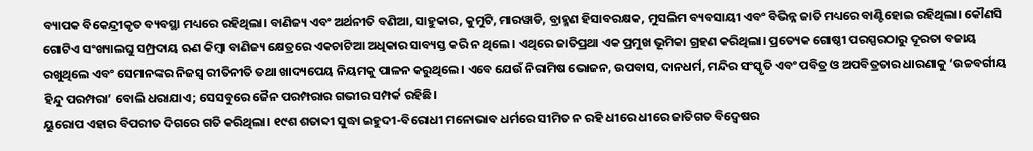ବ୍ୟାପକ ବିକେନ୍ଦ୍ରୀକୃତ ବ୍ୟବସ୍ଥା ମଧ୍ୟରେ ରହିଥିଲା। ବାଣିଜ୍ୟ ଏବଂ ଅର୍ଥନୀତି ବଣିଆ, ସାହୁକାର, କୁମୁଟି, ମାରୱାଡି, ବ୍ରାହ୍ମଣ ହିସାବରକ୍ଷକ, ମୁସଲିମ ବ୍ୟବସାୟୀ ଏବଂ ବିଭିନ୍ନ ଜାତି ମଧ୍ୟରେ ବାଣ୍ଟିହୋଇ ରହିଥିଲା। କୌଣସି ଗୋଟିଏ ସଂଖ୍ୟାଲଘୁ ସମ୍ପ୍ରଦାୟ ଋଣ କିମ୍ୱା ବାଣିଜ୍ୟ କ୍ଷେତ୍ରରେ ଏକଚାଟିଆ ଅଧିକାର ସାବ୍ୟସ୍ତ କରି ନ ଥିଲେ। ଏଥିରେ ଜାତିପ୍ରଥା ଏକ ପ୍ରମୁଖ ଭୂମିକା ଗ୍ରହଣ କରିଥିଲା। ପ୍ରତ୍ୟେକ ଗୋଷ୍ଠୀ ପରସ୍ପରଠାରୁ ଦୂରତା ବଜାୟ ରଖୁଥିଲେ ଏବଂ ସେମାନଙ୍କର ନିଜସ୍ୱ ରୀତିନୀତି ତଥା ଖାଦ୍ୟପେୟ ନିୟମକୁ ପାଳନ କରୁଥିଲେ। ଏବେ ଯେଉଁ ନିରାମିଷ ଭୋଜନ, ଉପବାସ, ଦାନଧର୍ମ, ମନ୍ଦିର ସଂସ୍କୃତି ଏବଂ ପବିତ୍ର ଓ ଅପବିତ୍ରତାର ଧାରଣାକୁ ‘ଉଚ୍ଚବର୍ଗୀୟ ହିନ୍ଦୁ ପରମ୍ପରା’ ବୋଲି ଧରାଯାଏ; ସେସବୁରେ ଜୈନ ପରମ୍ପରାର ଗଭୀର ସମ୍ପର୍କ ରହିଛି।
ୟୁରୋପ ଏହାର ବିପରୀତ ଦିଗରେ ଗତି କରିଥିଲା। ୧୯ଶ ଶତାବ୍ଦୀ ସୁଦ୍ଧା ଇହୁଦୀ-ବିରୋଧୀ ମନୋଭାବ ଧର୍ମରେ ସୀମିତ ନ ରହି ଧୀରେ ଧୀରେ ଜାତିଗତ ବିଦ୍ୱେଷର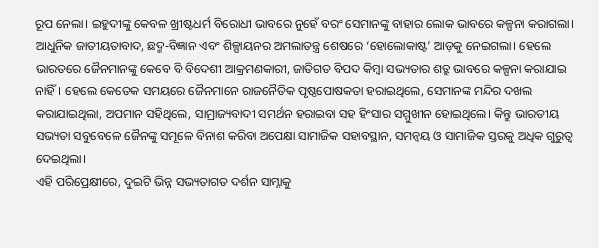ରୂପ ନେଲା। ଇହୁଦୀଙ୍କୁ କେବଳ ଖ୍ରୀଷ୍ଟଧର୍ମ ବିରୋଧୀ ଭାବରେ ନୁହେଁ ବରଂ ସେମାନଙ୍କୁ ବାହାର ଲୋକ ଭାବରେ କଳ୍ପନା କରାଗଲା। ଆଧୁନିକ ଜାତୀୟତାବାଦ, ଛଦ୍ମ-ବିଜ୍ଞାନ ଏବଂ ଶିଳ୍ପାୟନର ଅମଲାତନ୍ତ୍ର ଶେଷରେ ‘ହୋଲୋକାଷ୍ଟ’ ଆଡ଼କୁ ନେଇଗଲା। ହେଲେ ଭାରତରେ ଜୈନମାନଙ୍କୁ କେବେ ବି ବିଦେଶୀ ଆକ୍ରମଣକାରୀ, ଜାତିଗତ ବିପଦ କିମ୍ୱା ସଭ୍ୟତାର ଶତ୍ରୁ ଭାବରେ କଳ୍ପନା କରାଯାଇ ନାହିଁ। ହେଲେ କେତେକ ସମୟରେ ଜୈନମାନେ ରାଜନୈତିକ ପୃଷ୍ଠପୋଷକତା ହରାଇଥିଲେ, ସେମାନଙ୍କ ମନ୍ଦିର ଦଖଲ କରାଯାଇଥିଲା, ଅପମାନ ସହିଥିଲେ, ସାମ୍ରାଜ୍ୟବାଦୀ ସମର୍ଥନ ହରାଇବା ସହ ହିଂସାର ସମ୍ମୁଖୀନ ହୋଇଥିଲେ। କିନ୍ତୁ ଭାରତୀୟ ସଭ୍ୟତା ସବୁବେଳେ ଜୈନଙ୍କୁ ସମୂଳେ ବିନାଶ କରିବା ଅପେକ୍ଷା ସାମାଜିକ ସହାବସ୍ଥାନ, ସମନ୍ୱୟ ଓ ସାମାଜିକ ସ୍ତରକୁ ଅଧିକ ଗୁରୁତ୍ୱ ଦେଇଥିଲା।
ଏହି ପରିପ୍ରେକ୍ଷୀରେ, ଦୁଇଟି ଭିନ୍ନ ସଭ୍ୟତାଗତ ଦର୍ଶନ ସାମ୍ନାକୁ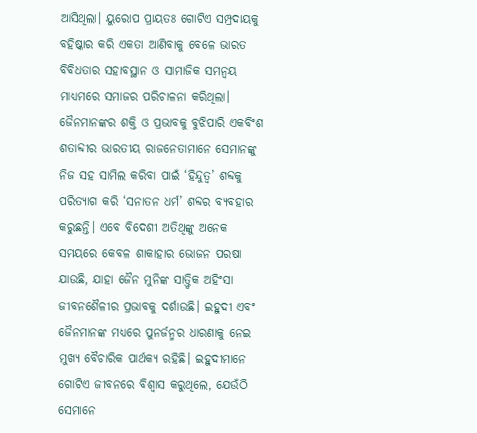ଆସିଥିଲା। ୟୁରୋପ ପ୍ରାୟତଃ ଗୋଟିଏ ସମ୍ପ୍ରଦାୟକୁ ବହିଷ୍କାର କରି ଏକତା ଆଣିବାକୁ ବେଳେ ଭାରତ ବିବିଧତାର ସହାବସ୍ଥାନ ଓ ସାମାଜିକ ସମନ୍ୱୟ ମାଧ୍ୟମରେ ସମାଜର ପରିଚାଳନା କରିଥିଲା। ଜୈନମାନଙ୍କର ଶକ୍ତି ଓ ପ୍ରଭାବକୁ ବୁଝିପାରି ଏକବିଂଶ ଶତାବ୍ଦୀର ଭାରତୀୟ ରାଜନେତାମାନେ ସେମାନଙ୍କୁ ନିଜ ସହ ସାମିଲ କରିବା ପାଇଁ ‘ହିନ୍ଦୁତ୍ୱ’ ଶବ୍ଦକୁ ପରିତ୍ୟାଗ କରି ‘ସନାତନ ଧର୍ମ’ ଶବ୍ଦର ବ୍ୟବହାର କରୁଛନ୍ତି। ଏବେ ବିଦେଶୀ ଅତିଥିଙ୍କୁ ଅନେକ ସମୟରେ କେବଳ ଶାକାହାର ଭୋଜନ ପରଷା ଯାଉଛି, ଯାହା ଜୈନ ମୁନିଙ୍କ ସାତ୍ତ୍ୱିକ ଅହିଂସା ଜୀବନଶୈଳୀର ପ୍ରଭାବକୁ ଦର୍ଶାଉଛି। ଇହୁଦୀ ଏବଂ ଜୈନମାନଙ୍କ ମଧ୍ୟରେ ପୁନର୍ଜନ୍ମର ଧାରଣାକୁ ନେଇ ମୁଖ୍ୟ ବୈଚାରିକ ପାର୍ଥକ୍ୟ ରହିଛି। ଇହୁଦୀମାନେ ଗୋଟିଏ ଜୀବନରେ ବିଶ୍ୱାସ କରୁଥିଲେ, ଯେଉଁଠି ସେମାନେ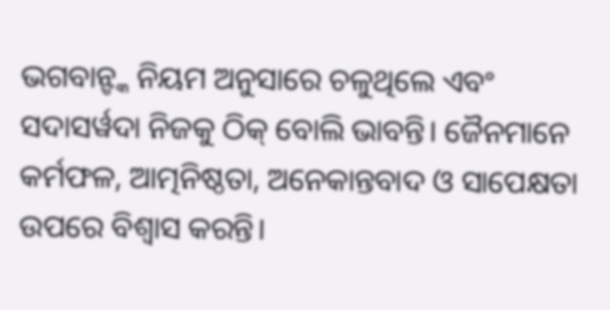ଭଗବାନ୍ଙ୍କ ନିୟମ ଅନୁସାରେ ଚଳୁଥିଲେ ଏବଂ ସଦାସର୍ୱଦା ନିଜକୁ ଠିକ୍ ବୋଲି ଭାବନ୍ତି। ଜୈନମାନେ କର୍ମଫଳ, ଆତ୍ମନିଷ୍ଠତା, ଅନେକାନ୍ତବାଦ ଓ ସାପେକ୍ଷତା ଉପରେ ବିଶ୍ୱାସ କରନ୍ତି।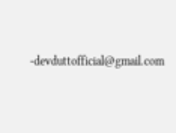-devduttofficial@gmail.com